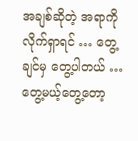အချစ်ဆိုတဲ့ အရာကို လိုက်ရှာရင် … တွေ့ချင်မှ တွေ့ပါတယ် … တွေ့မယ့်တွေ့တော့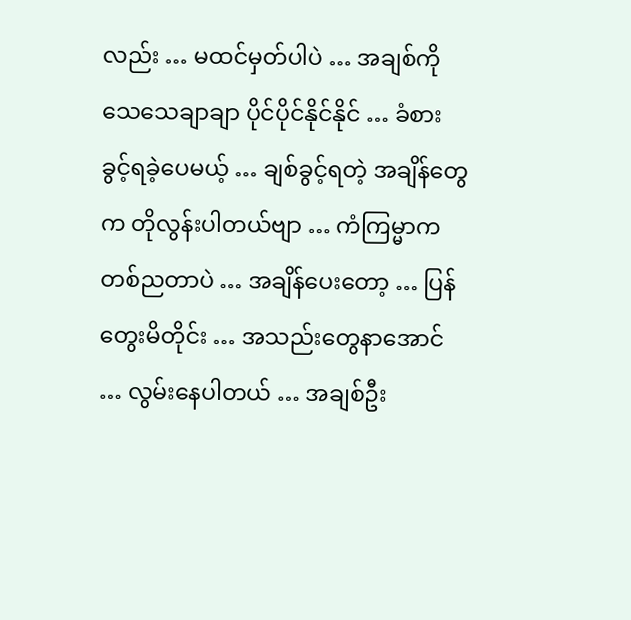လည်း … မထင်မှတ်ပါပဲ … အချစ်ကို သေသေချာချာ ပိုင်ပိုင်နိုင်နိုင် … ခံစားခွင့်ရခဲ့ပေမယ့် … ချစ်ခွင့်ရတဲ့ အချိန်တွေက တိုလွန်းပါတယ်ဗျာ … ကံကြမ္မာက တစ်ညတာပဲ … အချိန်ပေးတော့ … ပြန်တွေးမိတိုင်း … အသည်းတွေနာအောင် … လွမ်းနေပါတယ် … အချစ်ဦး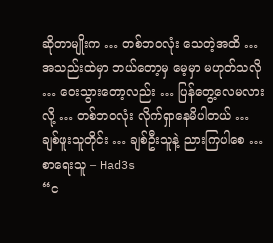ဆိုတာမျိုးက … တစ်ဘဝလုံး သေတဲ့အထိ … အသည်းထဲမှာ ဘယ်တော့မှ မေ့မှာ မဟုတ်သလို … ဝေးသွားတော့လည်း … ပြန်တွေ့လေမလားလို့ … တစ်ဘဝလုံး လိုက်ရှာနေမိပါတယ် …
ချစ်ဖူးသူတိုင်း … ချစ်ဦးသူနဲ့ ညားကြပါစေ …
စာရေးသူ – Had3s
“င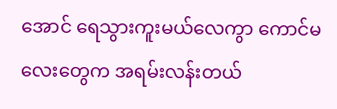အောင် ရေသွားကူးမယ်လေကွာ ကောင်မလေးတွေက အရမ်းလန်းတယ်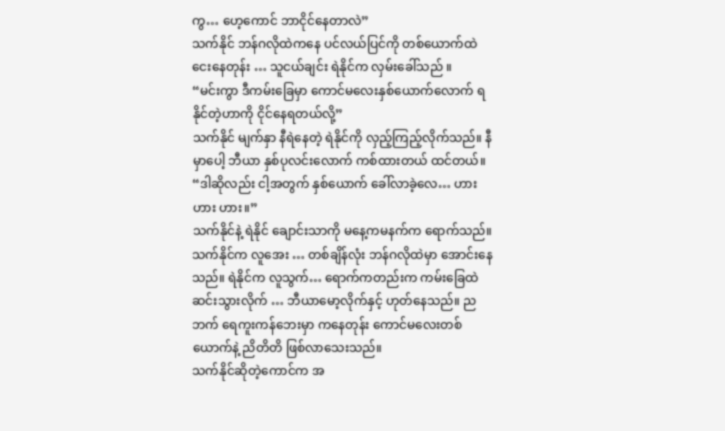ကွ… ဟေ့ကောင် ဘာငိုင်နေတာလဲ”
သက်နိုင် ဘန်ဂလိုထဲကနေ ပင်လယ်ပြင်ကို တစ်ယောက်ထဲ ငေးနေတုန်း … သူငယ်ချင်း ရဲနိုင်က လှမ်းခေါ်သည် ။
“မင်းကွာ ဒီကမ်းခြေမှာ ကောင်မလေးနှစ်ယောက်လောက် ရနိုင်တဲ့ဟာကို ငိုင်နေရတယ်လို့”
သက်နိုင် မျက်နှာ နီရဲနေတဲ့ ရဲနိုင်ကို လှည့်ကြည့်လိုက်သည်။ နီမှာပေါ့ ဘီယာ နှစ်ပုလင်းလောက် ကစ်ထားတယ် ထင်တယ်။
“ဒါဆိုလည်း ငါ့အတွက် နှစ်ယောက် ခေါ်လာခဲ့လေ… ဟား ဟား ဟား။”
သက်နိုင်နဲ့ ရဲနိုင် ချောင်းသာကို မနေ့ကမနက်က ရောက်သည်။ သက်နိုင်က လူအေး … တစ်ချိန်လုံး ဘန်ဂလိုထဲမှာ အောင်းနေသည်။ ရဲနိုင်က လူသွက်… ရောက်ကတည်းက ကမ်းခြေထဲ ဆင်းသွားလိုက် … ဘီယာမော့လိုက်နှင့် ဟုတ်နေသည်။ ညဘက် ရေကူးကန်ဘေးမှာ ကနေတုန်း ကောင်မလေးတစ်ယောက်နဲ့ ညိတိတိ ဖြစ်လာသေးသည်။
သက်နိုင်ဆိုတဲ့ကောင်က အ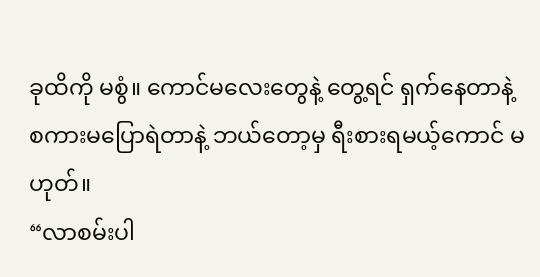ခုထိကို မစွံ။ ကောင်မလေးတွေနဲ့ တွေ့ရင် ရှက်နေတာနဲ့ စကားမပြောရဲတာနဲ့ ဘယ်တော့မှ ရီးစားရမယ့်ကောင် မဟုတ်။
“လာစမ်းပါ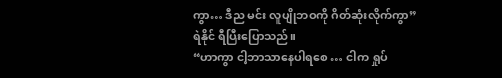ကွာ… ဒီည မင်း လူပျိုဘဝကို ဂိတ်ဆုံးလိုက်ကွာ”
ရဲနိုင် ရီပြီးပြောသည်။
“ဟာကွာ ငါ့ဘာသာနေပါရစေ … ငါက ရှုပ်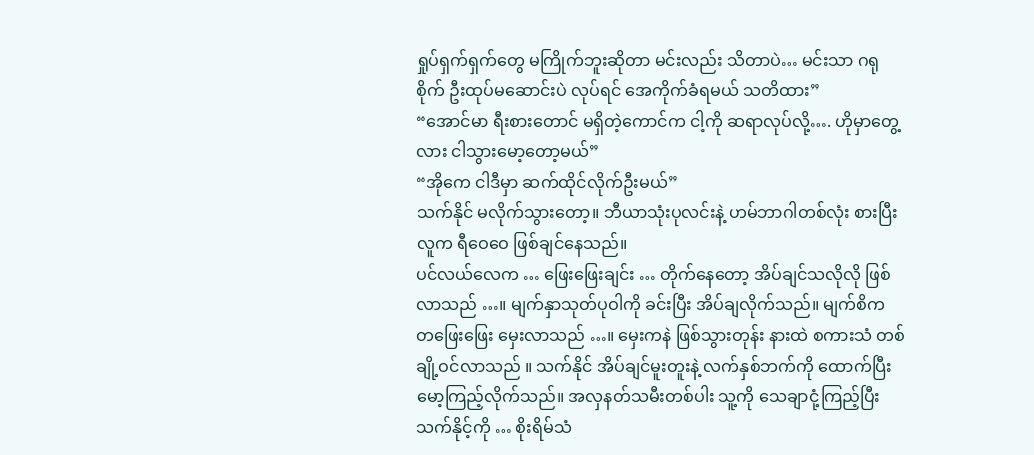ရှုပ်ရှက်ရှက်တွေ မကြိုက်ဘူးဆိုတာ မင်းလည်း သိတာပဲ… မင်းသာ ဂရုစိုက် ဦးထုပ်မဆောင်းပဲ လုပ်ရင် အေကိုက်ခံရမယ် သတိထား”
“အောင်မာ ရီးစားတောင် မရှိတဲ့ကောင်က ငါ့ကို ဆရာလုပ်လို့…. ဟိုမှာတွေ့လား ငါသွားမော့တော့မယ်”
“အိုကေ ငါဒီမှာ ဆက်ထိုင်လိုက်ဦးမယ်”
သက်နိုင် မလိုက်သွားတော့။ ဘီယာသုံးပုလင်းနဲ့ ဟမ်ဘာဂါတစ်လုံး စားပြီး လူက ရီဝေဝေ ဖြစ်ချင်နေသည်။
ပင်လယ်လေက … ဖြေးဖြေးချင်း … တိုက်နေတော့ အိပ်ချင်သလိုလို ဖြစ်လာသည် …။ မျက်နှာသုတ်ပုဝါကို ခင်းပြီး အိပ်ချလိုက်သည်။ မျက်စိက တဖြေးဖြေး မှေးလာသည် …။ မှေးကနဲ ဖြစ်သွားတုန်း နားထဲ စကားသံ တစ်ချို့ဝင်လာသည် ။ သက်နိုင် အိပ်ချင်မူးတူးနဲ့ လက်နှစ်ဘက်ကို ထောက်ပြီး မော့ကြည့်လိုက်သည်။ အလှနတ်သမီးတစ်ပါး သူ့ကို သေချာငုံ့ကြည့်ပြီး သက်နိုင့်ကို … စိုးရိမ်သံ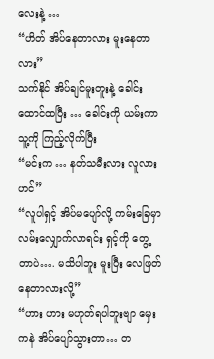လေးနဲ့ …
“ဟိတ် အိပ်နေတာလား မူးနေတာလား”
သက်နိုင် အိပ်ချင်မူးတူးနဲ့ ခေါင်းထောင်ထပြီး … ခေါင်းကို ယမ်းကာ သူ့ကို ကြည့်လိုက်ပြီး
“မင်းက … နတ်သမီးလား လူလားဟင်”
“လူပါရှင့် အိပ်မပျော်လို့ ကမ်းခြေမှာ လမ်းလျှောက်လာရင်း ရှင့်ကို တွေ့တာပဲ…. မသိပါဘူး မူးပြီး လေဖြတ်နေတာလားလို့”
“ဟား ဟား မဟုတ်ရပါဘူးဗျာ မှေးကနဲ အိပ်ပျော်သွားတာ… တ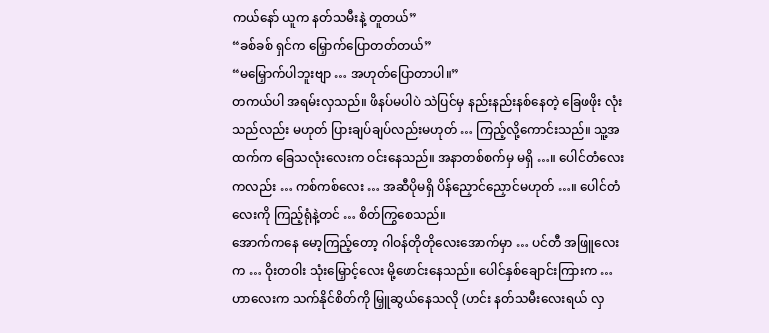ကယ်နော် ယူက နတ်သမီးနဲ့ တူတယ်”
“ခစ်ခစ် ရှင်က မြှောက်ပြောတတ်တယ်”
“မမြှောက်ပါဘူးဗျာ … အဟုတ်ပြောတာပါ။”
တကယ်ပါ အရမ်းလှသည်။ ဖိနပ်မပါပဲ သဲပြင်မှ နည်းနည်းနစ်နေတဲ့ ခြေဖဖိုး လုံးသည်လည်း မဟုတ် ပြားချပ်ချပ်လည်းမဟုတ် … ကြည့်လို့ကောင်းသည်။ သူ့အထက်က ခြေသလုံးလေးက ဝင်းနေသည်။ အနာတစ်စက်မှ မရှိ …။ ပေါင်တံလေးကလည်း … ကစ်ကစ်လေး … အဆီပိုမရှိ ပိန်ညှောင်ညှောင်မဟုတ် …။ ပေါင်တံလေးကို ကြည့်ရုံနဲ့တင် … စိတ်ကြွစေသည်။
အောက်ကနေ မော့ကြည့်တော့ ဂါဝန်တိုတိုလေးအောက်မှာ … ပင်တီ အဖြူလေးက … ဝိုးတဝါး သုံးမြှောင့်လေး မို့ဖောင်းနေသည်။ ပေါင်နှစ်ချောင်းကြားက … ဟာလေးက သက်နိုင်စိတ်ကို မြှူဆွယ်နေသလို (ဟင်း နတ်သမီးလေးရယ် လှ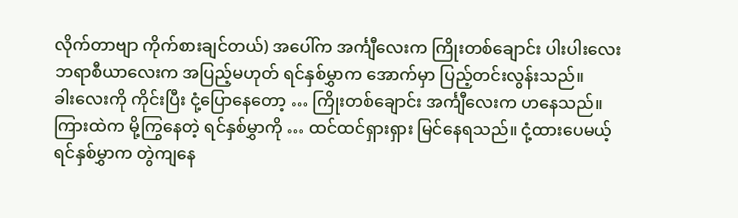လိုက်တာဗျာ ကိုက်စားချင်တယ်) အပေါ်က အင်္ကျီလေးက ကြိုးတစ်ချောင်း ပါးပါးလေး ဘရာစီယာလေးက အပြည့်မဟုတ် ရင်နှစ်မွှာက အောက်မှာ ပြည့်တင်းလွန်းသည်။
ခါးလေးကို ကိုင်းပြီး ငုံ့ပြောနေတော့ … ကြိုးတစ်ချောင်း အင်္ကျီလေးက ဟနေသည်။ ကြားထဲက မို့ကြွနေတဲ့ ရင်နှစ်မွှာကို … ထင်ထင်ရှားရှား မြင်နေရသည်။ ငုံ့ထားပေမယ့် ရင်နှစ်မွှာက တွဲကျနေ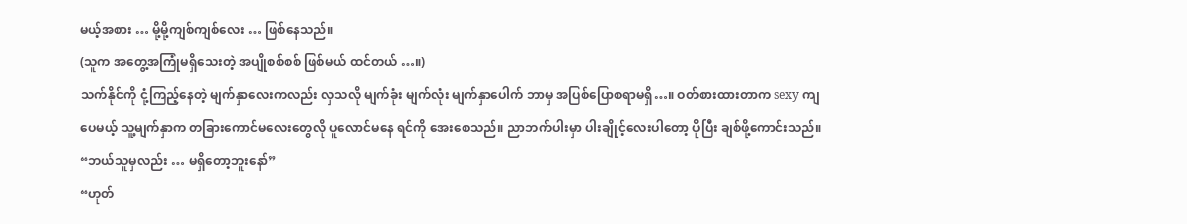မယ့်အစား … မို့မို့ကျစ်ကျစ်လေး … ဖြစ်နေသည်။
(သူက အတွေ့အကြုံမရှိသေးတဲ့ အပျိုစစ်စစ် ဖြစ်မယ် ထင်တယ် …။)
သက်နိုင်ကို ငုံ့ကြည့်နေတဲ့ မျက်နှာလေးကလည်း လှသလို မျက်ခုံး မျက်လုံး မျက်နှာပေါက် ဘာမှ အပြစ်ပြောစရာမရှိ…။ ဝတ်စားထားတာက sexy ကျပေမယ့် သူ့မျက်နှာက တခြားကောင်မလေးတွေလို ပူလောင်မနေ ရင်ကို အေးစေသည်။ ညာဘက်ပါးမှာ ပါးချိုင့်လေးပါတော့ ပိုပြီး ချစ်ဖို့ကောင်းသည်။
“ဘယ်သူမှလည်း … မရှိတော့ဘူးနော်”
“ဟုတ်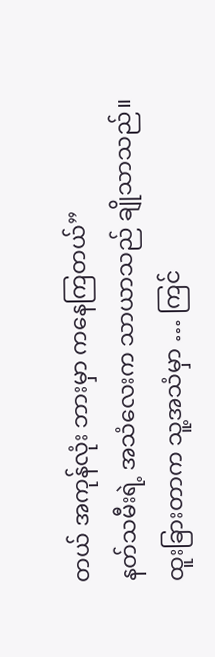တယ် အကုန်လုံး ဘားမှာ ကနေကြတယ်”
နတ်သမီးရဲ့ အသံလေးက သာယာသည် ချိုသာသည်။ ထူးခြားတာက သူ့အသံမှာ … ကြင်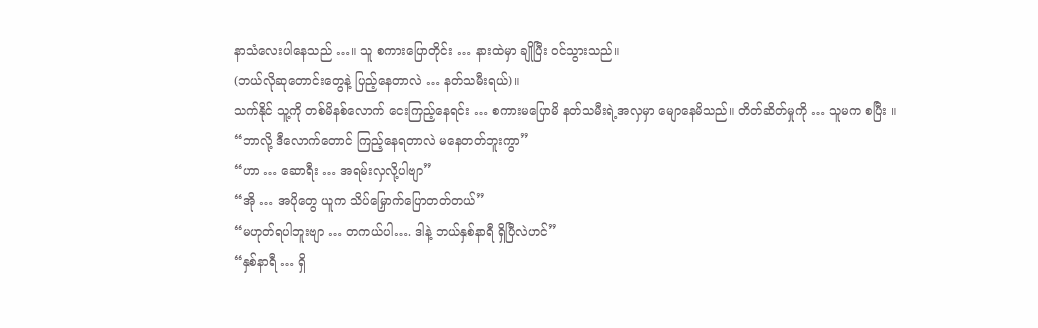နာသံလေးပါနေသည် …။ သူ စကားပြောတိုင်း … နားထဲမှာ ချိုပြီး ဝင်သွားသည်။
(ဘယ်လိုဆုတောင်းတွေနဲ့ ပြည့်နေတာလဲ … နတ်သမီးရယ်)။
သက်နိုင် သူ့ကို တစ်မိနစ်လောက် ငေးကြည့်နေရင်း … စကားမပြောမိ နတ်သမီးရဲ့အလှမှာ မျောနေမိသည်။ တိတ်ဆိတ်မှုကို … သူမက စပြီး ။
“ဘာလို့ ဒီလောက်တောင် ကြည့်နေရတာလဲ မနေတတ်ဘူးကွာ”
“ဟာ … ဆောရီး … အရမ်းလှလို့ပါဗျာ”
“အို … အပိုတွေ ယူက သိပ်မြှောက်ပြောတတ်တယ်”
“မဟုတ်ရပါဘူးဗျာ … တကယ်ပါ…. ဒါနဲ့ ဘယ်နှစ်နာရီ ရှိပြီလဲဟင်”
“နှစ်နာရီ … ရှိ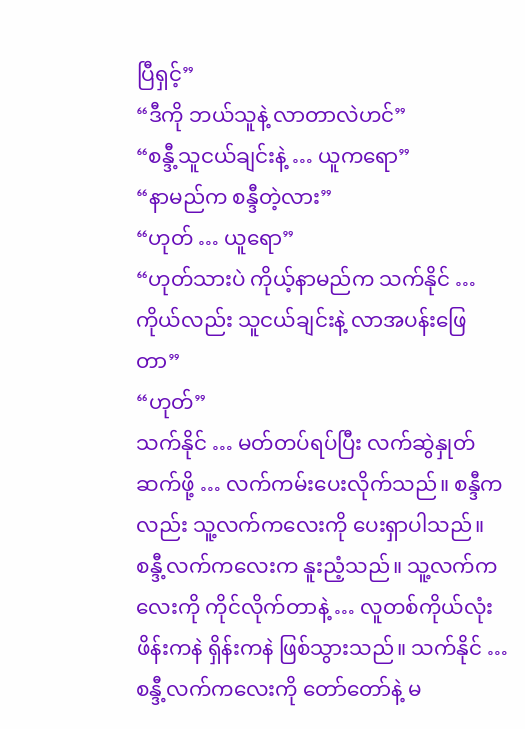ပြီရှင့်”
“ဒီကို ဘယ်သူနဲ့ လာတာလဲဟင်”
“စန္ဒီ့သူငယ်ချင်းနဲ့ … ယူကရော”
“နာမည်က စန္ဒီတဲ့လား”
“ဟုတ် … ယူရော”
“ဟုတ်သားပဲ ကိုယ့်နာမည်က သက်နိုင် … ကိုယ်လည်း သူငယ်ချင်းနဲ့ လာအပန်းဖြေတာ”
“ဟုတ်”
သက်နိုင် … မတ်တပ်ရပ်ပြီး လက်ဆွဲနှုတ်ဆက်ဖို့ … လက်ကမ်းပေးလိုက်သည်။ စန္ဒီကလည်း သူ့လက်ကလေးကို ပေးရှာပါသည်။ စန္ဒီ့လက်ကလေးက နူးညံ့သည်။ သူ့လက်ကလေးကို ကိုင်လိုက်တာနဲ့ … လူတစ်ကိုယ်လုံး ဖိန်းကနဲ ရှိန်းကနဲ ဖြစ်သွားသည်။ သက်နိုင် … စန္ဒီ့လက်ကလေးကို တော်တော်နဲ့ မ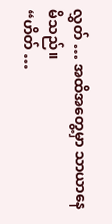လွှတ် … အထိအတွေ့မှာ သာယာနေမိသည်။
“ဟိတ် …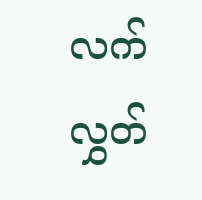လက်လွှတ်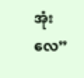အုံးလေ”